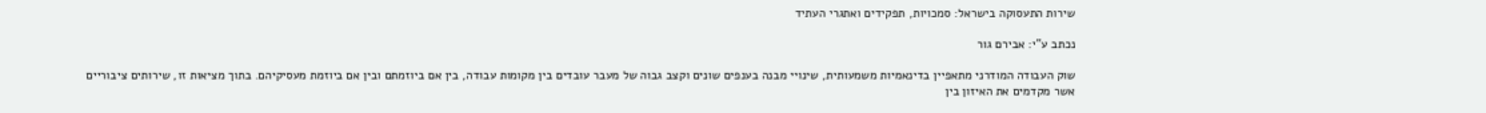שירות התעסוקה בישראל: סמכויות, תפקידים ואתגרי העתיד

נכתב ע"י: אבירם גור

שוק העבודה המודרני מתאפיין בדינאמיות משמעותית, שינויי מבנה בענפים שונים וקצב גבוה של מעבר עובדים בין מקומות עבודה, בין אם ביוזמתם ובין אם ביוזמת מעסיקיהם. בתוך מציאות זו, שירותים ציבוריים אשר מקדמים את האיזון בין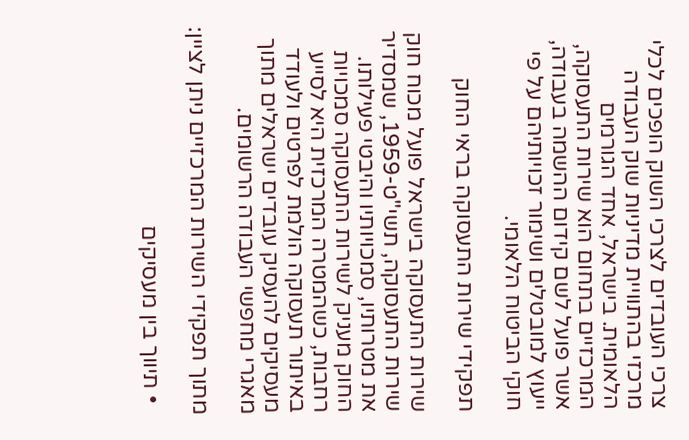צרכי העובדים לצרכי השוק הופכים לכלי מרכזי בהתוויית מדיניות שוק העבודה הלאומית. בישראל, אחד הגורמים המרכזיים בתחום הוא שירות התעסוקה, אשר פועל לשם קידום ההשמה בעבודה, ייעוץ למובטלים ושימור זכויותיהם על פי חוקי הביטוח הלאומי.

תפקידי שירות התעסוקה בראי החוק

שירות התעסוקה בישראל פועל מכוח חוק שירות התעסוקה, תשי"ט-1959, שמסדיר את מטרותיו, סמכויותיו והיבטי פעילותו. החוק מעניק לשירות התעסוקה סמכויות רחבות, כשהמטרה המרכזית היא לסייע באיתור תעסוקה הולמת לפרטים ולעודד מעסיקים להעסיק עובדים ישראלים מתוך מאגרי מחפשי העבודה הרשומים.

מתוך תפקידי השירות המרכזיים ניתן לציין:

  • תיווך בין מעסיקים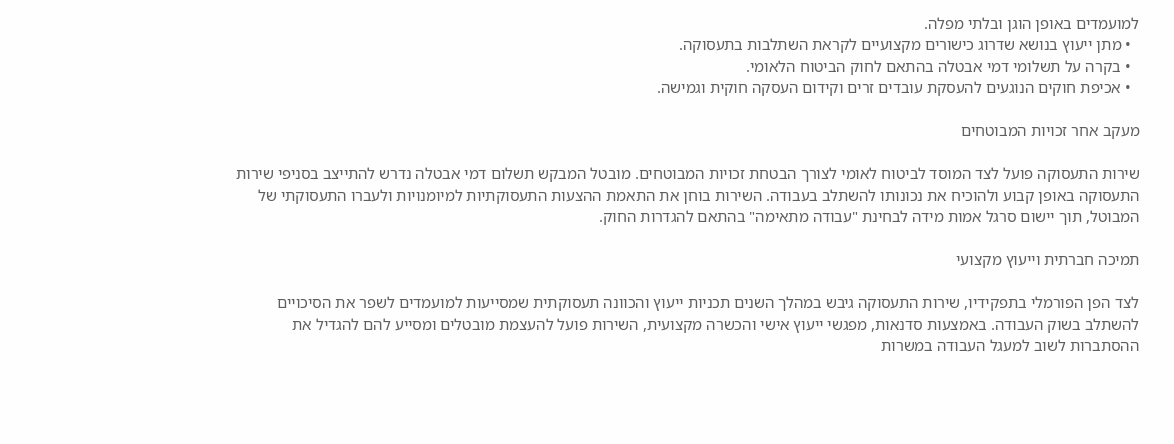למועמדים באופן הוגן ובלתי מפלה.
  • מתן ייעוץ בנושא שדרוג כישורים מקצועיים לקראת השתלבות בתעסוקה.
  • בקרה על תשלומי דמי אבטלה בהתאם לחוק הביטוח הלאומי.
  • אכיפת חוקים הנוגעים להעסקת עובדים זרים וקידום העסקה חוקית וגמישה.

מעקב אחר זכויות המבוטחים

שירות התעסוקה פועל לצד המוסד לביטוח לאומי לצורך הבטחת זכויות המבוטחים. מובטל המבקש תשלום דמי אבטלה נדרש להתייצב בסניפי שירות התעסוקה באופן קבוע ולהוכיח את נכונותו להשתלב בעבודה. השירות בוחן את התאמת ההצעות התעסוקתיות למיומנויות ולעברו התעסוקתי של המבוטל, תוך יישום סרגל אמות מידה לבחינת "עבודה מתאימה" בהתאם להגדרות החוק.

תמיכה חברתית וייעוץ מקצועי

לצד הפן הפורמלי בתפקידיו, שירות התעסוקה גיבש במהלך השנים תכניות ייעוץ והכוונה תעסוקתית שמסייעות למועמדים לשפר את הסיכויים להשתלב בשוק העבודה. באמצעות סדנאות, מפגשי ייעוץ אישי והכשרה מקצועית, השירות פועל להעצמת מובטלים ומסייע להם להגדיל את ההסתברות לשוב למעגל העבודה במשרות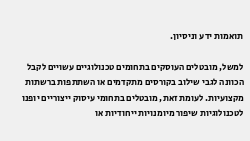תואמות ידע וניסיון.

למשל, מובטלים העוסקים בתחומים טכנולוגיים עשויים לקבל הכוונה לגבי שילוב בקורסים מתקדמים או השתתפות ברשתות מקצועיות. לעומת זאת, מובטלים בתחומי עיסוק ייצוריים יופנו לטכנולוגיות שיפור מיומנויות ייחודיות או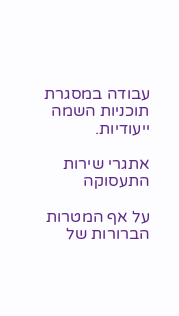עבודה במסגרת תוכניות השמה ייעודיות.

אתגרי שירות התעסוקה

על אף המטרות הברורות של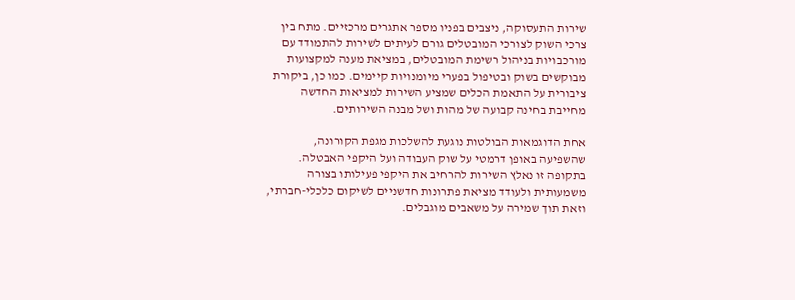שירות התעסוקה, ניצבים בפניו מספר אתגרים מרכזיים. מתח בין צרכי השוק לצורכי המובטלים גורם לעיתים לשירות להתמודד עם מורכבויות בניהול רשימת המובטלים, במציאת מענה למקצועות מבוקשים בשוק ובטיפול בפערי מיומנויות קיימים. כמו כן, ביקורת ציבורית על התאמת הכלים שמציע השירות למציאות החדשה מחייבת בחינה קבועה של מהות ושל מבנה השירותים.

אחת הדוגמאות הבולטות נוגעת להשלכות מגפת הקורונה, שהשפיעה באופן דרמטי על שוק העבודה ועל היקפי האבטלה. בתקופה זו נאלץ השירות להרחיב את היקפי פעילותו בצורה משמעותית ולעודד מציאת פתרונות חדשניים לשיקום כלכלי-חברתי, וזאת תוך שמירה על משאבים מוגבלים.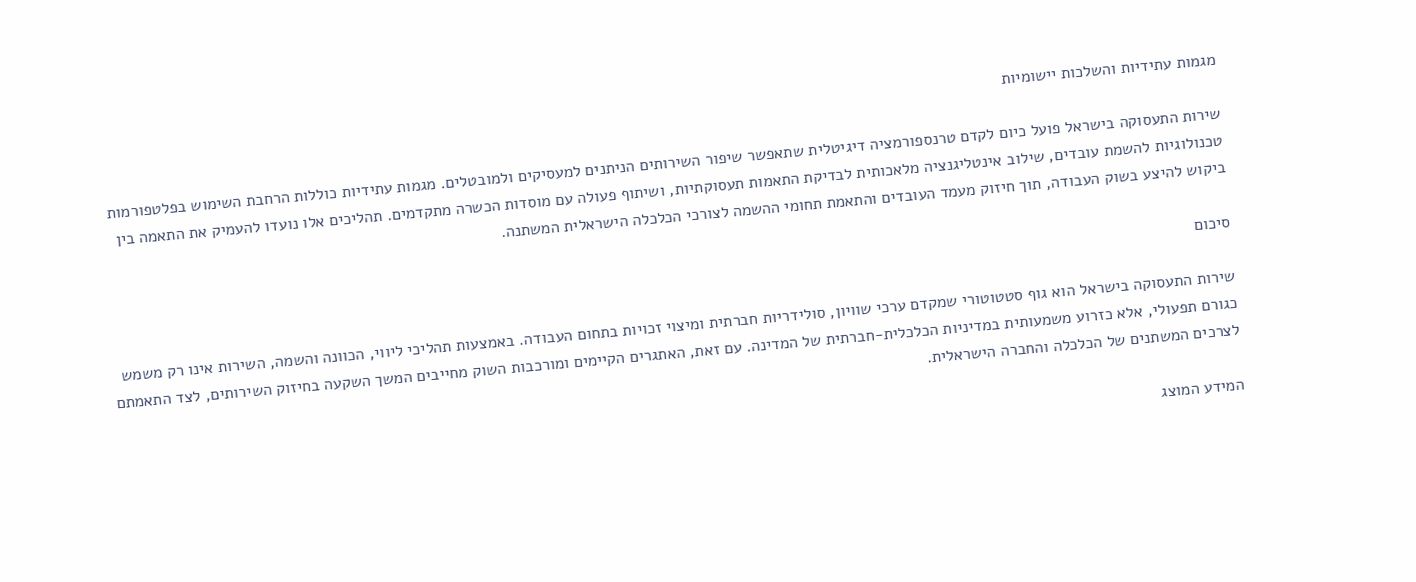מגמות עתידיות והשלכות יישומיות

שירות התעסוקה בישראל פועל כיום לקדם טרנספורמציה דיגיטלית שתאפשר שיפור השירותים הניתנים למעסיקים ולמובטלים. מגמות עתידיות כוללות הרחבת השימוש בפלטפורמות טכנולוגיות להשמת עובדים, שילוב אינטליגנציה מלאכותית לבדיקת התאמות תעסוקתיות, ושיתוף פעולה עם מוסדות הכשרה מתקדמים. תהליכים אלו נועדו להעמיק את התאמה בין ביקוש להיצע בשוק העבודה, תוך חיזוק מעמד העובדים והתאמת תחומי ההשמה לצורכי הכלכלה הישראלית המשתנה.

סיכום

שירות התעסוקה בישראל הוא גוף סטטוטורי שמקדם ערכי שוויון, סולידריות חברתית ומיצוי זכויות בתחום העבודה. באמצעות תהליכי ליווי, הכוונה והשמה, השירות אינו רק משמש כגורם תפעולי, אלא כזרוע משמעותית במדיניות הכלכלית-חברתית של המדינה. עם זאת, האתגרים הקיימים ומורכבות השוק מחייבים המשך השקעה בחיזוק השירותים, לצד התאמתם לצרכים המשתנים של הכלכלה והחברה הישראלית.

המידע המוצג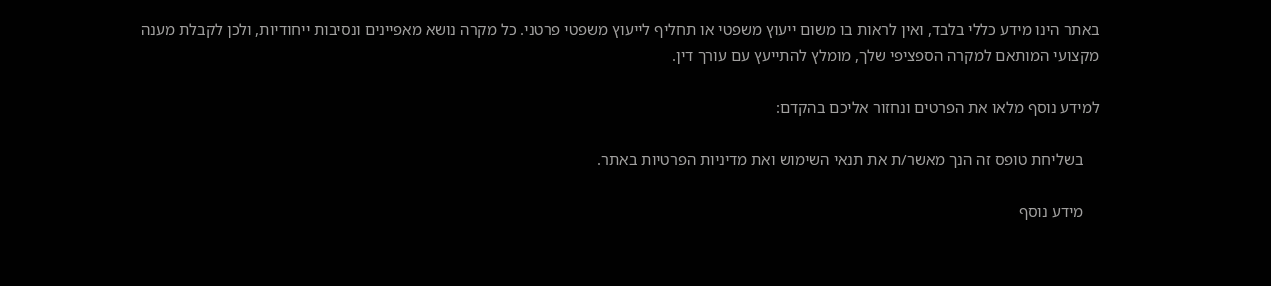באתר הינו מידע כללי בלבד, ואין לראות בו משום ייעוץ משפטי או תחליף לייעוץ משפטי פרטני. כל מקרה נושא מאפיינים ונסיבות ייחודיות, ולכן לקבלת מענה מקצועי המותאם למקרה הספציפי שלך, מומלץ להתייעץ עם עורך דין.

למידע נוסף מלאו את הפרטים ונחזור אליכם בהקדם:

    בשליחת טופס זה הנך מאשר/ת את תנאי השימוש ואת מדיניות הפרטיות באתר.

    מידע נוסף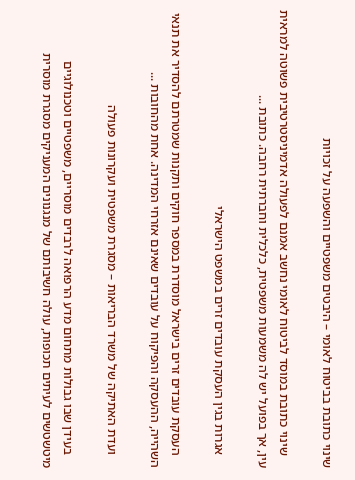שינוי כתובת בביטוח לאומי – היבטים משפטיים והשפעה על זכויות

    שינוי כתובת במוסד לביטוח לאומי נחשב אמנם לפעולה אדמיניסטרטיבית פשוטה למראית עין, אך בפועל יש לה משמעות משפטית, כלכלית וחברתית רחבה. כתובת ...

    אגרות בגין העסקת עובדים זרים במשפט הישראלי

    העסקת עובדים זרים בישראל מוסדרת במספר חוקים ותקנות שמטרתם להסדיר את תנאי השהייה, ההעסקה והפיקוח על עובדים שאינם אזרחי המדינה. אחת מהחובות ...

    ועדת האתיקה של משרד הבריאות – מסגרת משפטית ועקרונות פעולה

    בעידן שבו גבולות מתחום מדע הרפואה לרבדים מוסריים, משפטיים וטכנולוגיים מיטשטשים לעיתים תכופות, עולה חשיבותם של מנגנונים המעניקים מסגרת מוסרית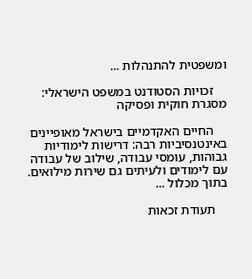ומשפטית להתנהלות ...

    זכויות הסטודנט במשפט הישראלי: מסגרת חוקית ופסיקה

    החיים האקדמיים בישראל מאופיינים באינטנסיביות רבה: דרישות לימודיות גבוהות, עומסי עבודה, שילוב של עבודה עם לימודים ולעיתים גם שירות מילואים. בתוך מכלול ...

    תעודת זכאות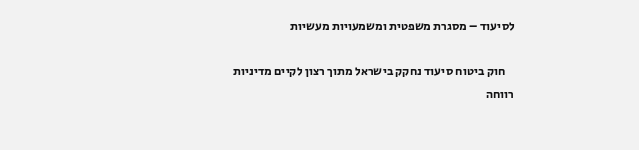לסיעוד – מסגרת משפטית ומשמעויות מעשיות

    חוק ביטוח סיעוד נחקק בישראל מתוך רצון לקיים מדיניות רווחה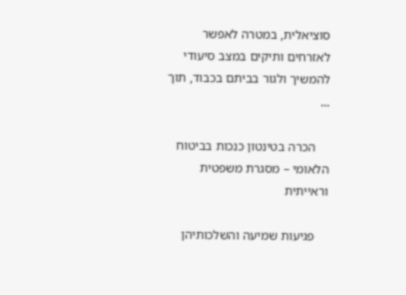סוציאלית, במטרה לאפשר לאזרחים ותיקים במצב סיעודי להמשיך ולגור בביתם בכבוד, תוך ...

    הכרה בטינטון כנכות בביטוח הלאומי – מסגרת משפטית וראייתית

    פגיעות שמיעה והשלכותיהן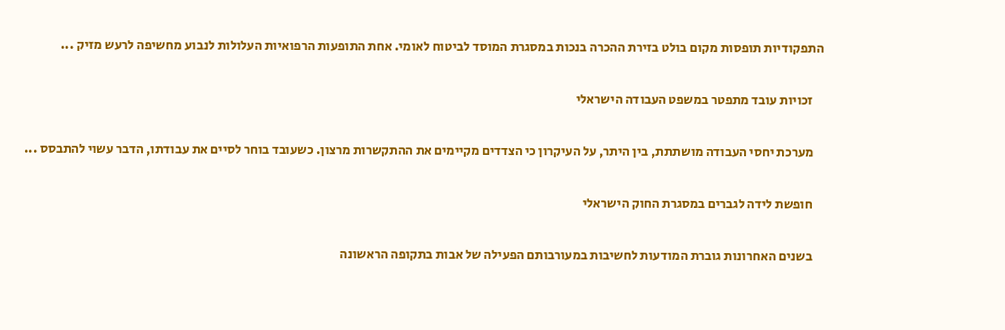התפקודיות תופסות מקום בולט בזירת ההכרה בנכות במסגרת המוסד לביטוח לאומי. אחת התופעות הרפואיות העלולות לנבוע מחשיפה לרעש מזיק ...

    זכויות עובד מתפטר במשפט העבודה הישראלי

    מערכת יחסי העבודה מושתתת, בין היתר, על העיקרון כי הצדדים מקיימים את ההתקשרות מרצון. כשעובד בוחר לסיים את עבודתו, הדבר עשוי להתבסס ...

    חופשת לידה לגברים במסגרת החוק הישראלי

    בשנים האחרונות גוברת המודעות לחשיבות במעורבותם הפעילה של אבות בתקופה הראשונה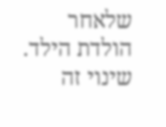שלאחר הולדת הילד. שינוי זה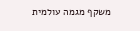משקף מגמה עולמית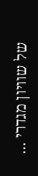של שוויון מגדרי ...